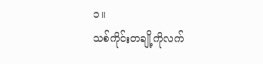၁။
သစ်ကိုင်းတချို့ကိုလက်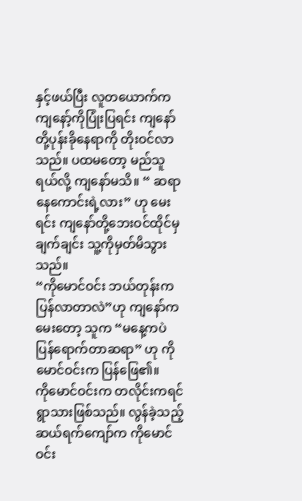နှင့်ဖယ်ပြီး လူတယောက်က ကျနော့်ကိုပြုံးပြရင်း ကျနော်တို့ပုန်းခိုနေရာကို တိုးဝင်လာသည်။ ပထမတော့ မည်သူရယ်လို့ ကျနော်မသိ။ “ ဆရာနေကောင်းရဲ့လား” ဟု မေးရင်း ကျနော်တို့ဘေးဝင်ထိုင်မှ ချက်ချင်း သူ့ကိုမှတ်မိသွားသည်။
“ကိုမောင်ဝင်း ဘယ်တုန်းကပြန်လာတာလဲ”ဟု ကျနော်ကမေးတော့ သူက “မနေ့ကပဲ ပြန်ရောက်တာဆရာ” ဟု ကိုမောင်ဝင်းက ပြန်ဖြေ၏။
ကိုမောင်ဝင်းက တလိုင်းကရင်ရွာသားဖြစ်သည်။ လွန်ခဲ့သည့် ဆယ်ရက်ကျော်က ကိုမောင်ဝင်း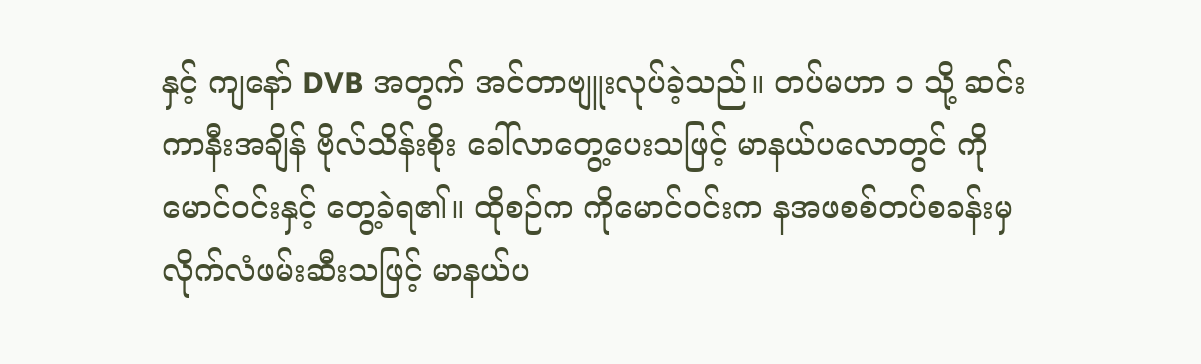နှင့် ကျနော် DVB အတွက် အင်တာဗျူးလုပ်ခဲ့သည်။ တပ်မဟာ ၁ သို့ ဆင်းကာနီးအချိန် ဗိုလ်သိန်းစိုး ခေါ်လာတွေ့ပေးသဖြင့် မာနယ်ပလောတွင် ကိုမောင်ဝင်းနှင့် တွေ့ခဲရ၏။ ထိုစဉ်က ကိုမောင်ဝင်းက နအဖစစ်တပ်စခန်းမှ လိုက်လံဖမ်းဆီးသဖြင့် မာနယ်ပ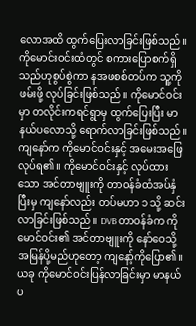လောအထိ ထွက်ပြေးလာခြင်းဖြစ်သည်။ ကိုမောင်းဝင်းထံတွင် စကားပြောစက်ရှိသည်ဟုစွပ်စွဲကာ နအဖစစ်တပ်က သူ့ကိုဖမ်းဖို့ လုပ်ခြင်းဖြစ်သည်။ ကိုမောင်ဝင်းမှာ တလိုင်းကရင်ရွာမှ ထွက်ပြေးပြီး မာနယ်ပလောသို့ ရောက်လာခြင်းဖြစ်သည်။ ကျနော်က ကိုမောင်ဝင်းနှင့် အမေးအဖြေလုပ်ရ၏။ ကိုမောင်ဝင်းနှင့် လုပ်ထားသော အင်တာဗျူးကို တာဝန်ခံထံအပ်နှံပြီးမှ ကျနော်လည်း တပ်မဟာ ၁ သို့ ဆင်းလာခြင်းဖြစ်သည်။ DVB တာဝန်ခံက ကိုမောင်ဝင်း၏ အင်တာဗျူးကို နော်ဝေသို့ အမြန်ပို့မည်ဟုတော့ ကျနော့်ကိုပြော၏။
ယခု ကိုမောင်ဝင်းပြန်လာခြင်းမှာ မာနယ်ပ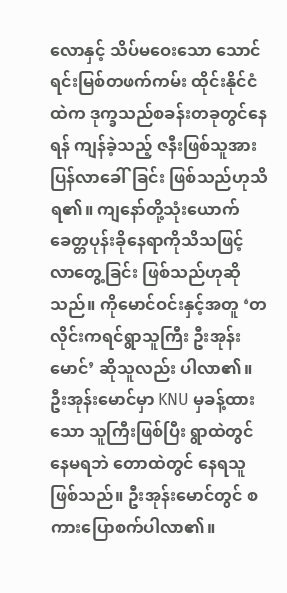လောနှင့် သိပ်မဝေးသော သောင်ရင်းမြစ်တဖက်ကမ်း ထိုင်းနိုင်ငံထဲက ဒုက္ခသည်စခန်းတခုတွင်နေရန် ကျန်ခဲ့သည့် ဇနီးဖြစ်သူအား ပြန်လာခေါ်ခြင်း ဖြစ်သည်ဟုသိရ၏။ ကျနော်တို့သုံးယောက် ခေတ္တပုန်းခိုနေရာကိုသိသဖြင့် လာတွေ့ခြင်း ဖြစ်သည်ဟုဆိုသည်။ ကိုမောင်ဝင်းနှင့်အတူ ‘တလိုင်းကရင်ရွာသူကြီး ဦးအုန်းမောင်’ ဆိုသူလည်း ပါလာ၏။ ဦးအုန်းမောင်မှာ KNU မှခန့်ထားသော သူကြီးဖြစ်ပြီး ရွာထဲတွင်နေမရဘဲ တောထဲတွင် နေရသူဖြစ်သည်။ ဦးအုန်းမောင်တွင် စကားပြောစက်ပါလာ၏။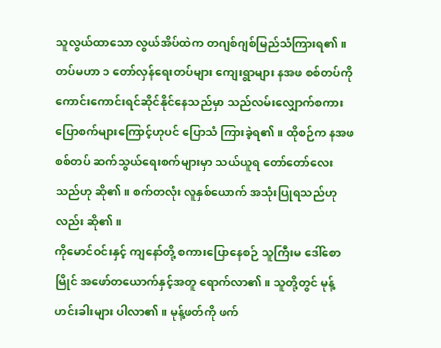သူလွယ်ထာသော လွယ်အိပ်ထဲက တဂျစ်ဂျစ်မြည်သံကြားရ၏။ တပ်မဟာ ၁ တော်လှန်ရေးတပ်များ ကျေးရွာများ နအဖ စစ်တပ်ကို ကောင်းကောင်းရင်ဆိုင်နိုင်နေသည်မှာ သည်လမ်းလျှောက်စကား ပြောစက်များကြောင့်ဟုပင် ပြောသံ ကြားခဲ့ရ၏။ ထိုစဉ်က နအဖစစ်တပ် ဆက်သွယ်ရေးစက်များမှာ သယ်ယူရ တော်တော်လေးသည်ဟု ဆို၏။ စက်တလုံး လူနှစ်ယောက် အသုံးပြုရသည်ဟုလည်း ဆို၏။
ကိုမောင်ဝင်းနှင့် ကျနော်တို့ စကားပြောနေစဉ် သူကြီးမ ဒေါ်စောမြိုင် အဖော်တယောက်နှင့်အတူ ရောက်လာ၏။ သူတို့တွင် မုန့်ဟင်းခါးများ ပါလာ၏။ မုန့်ဖတ်ကို ဖက်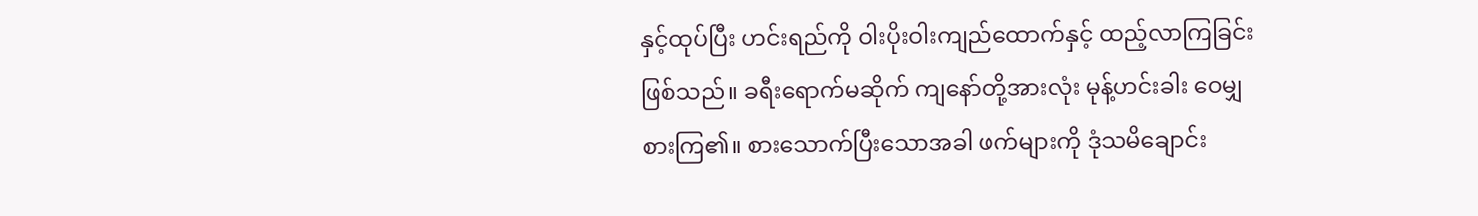နှင့်ထုပ်ပြီး ဟင်းရည်ကို ဝါးပိုးဝါးကျည်ထောက်နှင့် ထည့်လာကြခြင်းဖြစ်သည်။ ခရီးရောက်မဆိုက် ကျနော်တို့အားလုံး မုန့်ဟင်းခါး ဝေမျှစားကြ၏။ စားသောက်ပြီးသောအခါ ဖက်များကို ဒုံသမိချောင်း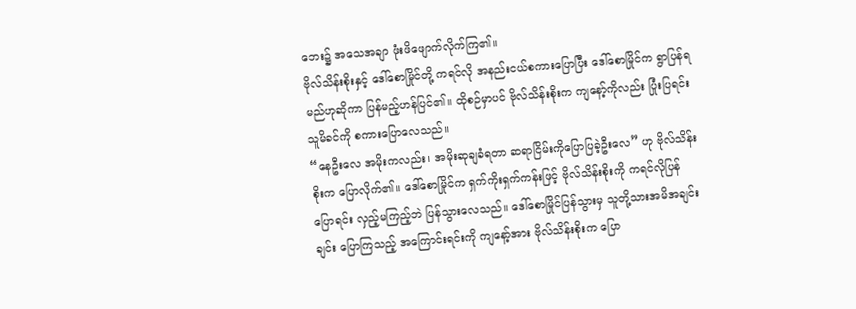ဘေး၌ အသေအချာ ဖုံးဖိဖျောက်လိုက်ကြ၏။
ဗိုလ်သိန်းစိုးနှင့် ဒေါ်စောမြိုင်တို့ ကရင်လို အနည်းငယ်စကားပြောပြီး ဒေါ်စောမြိုင်က ရွာပြန်ရမည်ဟုဆိုကာ ပြန်မည့်ဟန်ပြင်၏။ ထိုစဉ်မှာပင် ဗိုလ်သိန်းစိုးက ကျနော့်ကိုလည်း ပြုံးပြရင်း သူမိခင်ကို စကားပြောလေသည်။
“နေဦးလေ အမိုးကလည်း၊ အမိုးဆုချခံရတာ ဆရာငြိမ်းကိုပြောပြခဲ့ဦးလေ” ဟု ဗိုလ်သိန်းစိုးက ပြောလိုက်၏။ ဒေါ်စောမြိုင်က ရှက်ကိုးရှက်ကန်းဖြင့် ဗိုလ်သိန်းစိုးကို ကရင်လိုပြန်ပြောရင်း လှည့်မကြည့်ဘဲ ပြန်သွားလေသည်။ ဒေါ်စောမြိုင်ပြန်သွားမှ သူတို့သားအမိအချင်းချင်း ပြောကြသည့် အကြောင်းရင်းကို ကျနော့်အား ဗိုလ်သိန်းစိုးက ပြော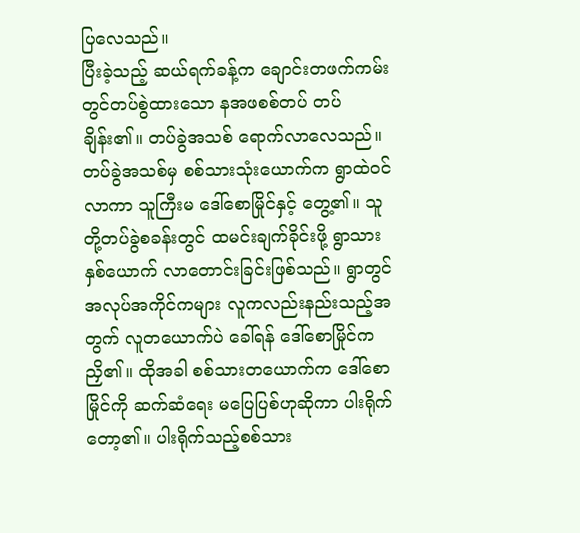ပြလေသည်။
ပြီးခဲ့သည့် ဆယ်ရက်ခန့်က ချောင်းတဖက်ကမ်းတွင်တပ်စွဲထားသော နအဖစစ်တပ် တပ်ချိန်း၏။ တပ်ခွဲအသစ် ရောက်လာလေသည်။ တပ်ခွဲအသစ်မှ စစ်သားသုံးယောက်က ရွာထဲဝင်လာကာ သူကြီးမ ဒေါ်စောမြိုင်နှင့် တွေ့၏။ သူတို့တပ်ခွဲစခန်းတွင် ထမင်းချက်ခိုင်းဖို့ ရွာသားနှစ်ယောက် လာတောင်းခြင်းဖြစ်သည်။ ရွာတွင် အလုပ်အကိုင်ကများ လူကလည်းနည်းသည့်အတွက် လူတယောက်ပဲ ခေါ်ရန် ဒေါ်စောမြိုင်က ညှိ၏။ ထိုအခါ စစ်သားတယောက်က ဒေါ်စောမြိုင်ကို ဆက်ဆံရေး မပြေပြစ်ဟုဆိုကာ ပါးရိုက်တော့၏။ ပါးရိုက်သည့်စစ်သား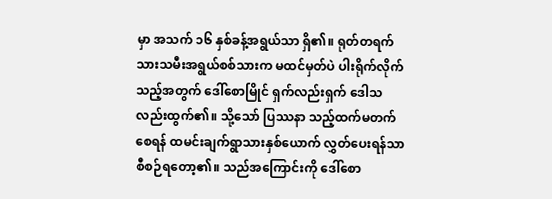မှာ အသက် ၁၆ နှစ်ခန့်အရွယ်သာ ရှိ၏။ ရုတ်တရက် သားသမီးအရွယ်စစ်သားက မထင်မှတ်ပဲ ပါးရိုက်လိုက်သည့်အတွက် ဒေါ်စောမြိုင် ရှက်လည်းရှက် ဒေါသလည်းထွက်၏။ သို့သော် ပြဿနာ သည့်ထက်မတက်စေရန် ထမင်းချက်ရွာသားနှစ်ယောက် လွှတ်ပေးရန်သာ စီစဉ်ရတော့၏။ သည်အကြောင်းကို ဒေါ်စော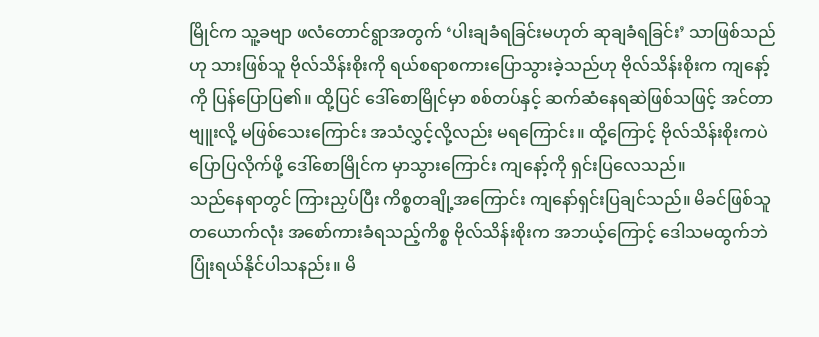မြိုင်က သူ့ခဗျာ ဖလံတောင်ရွာအတွက် ‘ပါးချခံရခြင်းမဟုတ် ဆုချခံရခြင်း’ သာဖြစ်သည်ဟု သားဖြစ်သူ ဗိုလ်သိန်းစိုးကို ရယ်စရာစကားပြောသွားခဲ့သည်ဟု ဗိုလ်သိန်းစိုးက ကျနော့်ကို ပြန်ပြောပြ၏။ ထို့ပြင် ဒေါ်စောမြိုင်မှာ စစ်တပ်နှင့် ဆက်ဆံနေရဆဲဖြစ်သဖြင့် အင်တာဗျူးလို့ မဖြစ်သေးကြောင်း အသံလွှင့်လို့လည်း မရကြောင်း။ ထို့ကြောင့် ဗိုလ်သိန်းစိုးကပဲ ပြောပြလိုက်ဖို့ ဒေါ်စောမြိုင်က မှာသွားကြောင်း ကျနော့်ကို ရှင်းပြလေသည်။
သည်နေရာတွင် ကြားညှပ်ပြီး ကိစ္စတချို့အကြောင်း ကျနော်ရှင်းပြချင်သည်။ မိခင်ဖြစ်သူတယောက်လုံး အစော်ကားခံရသည့်ကိစ္စ ဗိုလ်သိန်းစိုးက အဘယ့်ကြောင့် ဒေါသမထွက်ဘဲ ပြုံးရယ်နိုင်ပါသနည်း။ မိ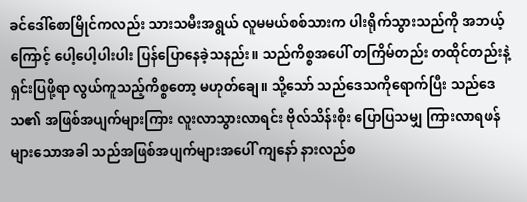ခင်ဒေါ်စောမြိုင်ကလည်း သားသမီးအရွယ် လူမမယ်စစ်သားက ပါးရိုက်သွားသည်ကို အဘယ့်ကြောင့် ပေါ့ပေါ့ပါးပါး ပြန်ပြောနေခဲ့သနည်း။ သည်ကိစ္စအပေါ် တကြိမ်တည်း တထိုင်တည်းနဲ့ ရှင်းပြဖို့ရာ လွယ်ကူသည့်ကိစ္စတော့ မဟုတ်ချေ။ သို့သော် သည်ဒေသကိုရောက်ပြီး သည်ဒေသ၏ အဖြစ်အပျက်များကြား လူးလာသွားလာရင်း ဗိုလ်သိန်းစိုး ပြောပြသမျှ ကြားလာရဖန်များသောအခါ သည်အဖြစ်အပျက်များအပေါ် ကျနော် နားလည်စ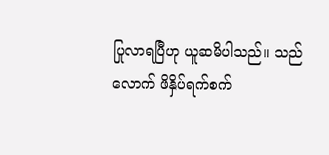ပြုလာရပြီဟု ယူဆမိပါသည်။ သည်လောက် ဖိနှိပ်ရက်စက်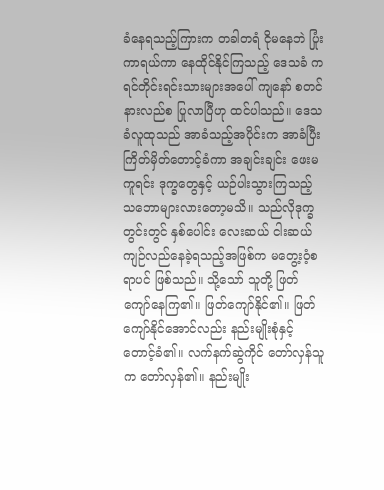ခံနေရသည့်ကြားက တခါတရံ ငိုမနေဘဲ ပြုံးကာရယ်ကာ နေထိုင်နိုင်ကြသည့် ဒေသခံ ကရင်တိုင်းရင်းသားများအပေါ် ကျနော် စတင်နားလည်စ ပြုလာပြီဟု ထင်ပါသည်။ ဒေသခံလူထုသည် အာခံသည့်အပိုင်းက အာခံပြီး ကြိတ်မှိတ်တောင့်ခံကာ အချင်းချင်း ဖေးမကူရင်း ဒုက္ခတွေနှင့် ယဉ်ပါးသွားကြသည့် သဘောများလားတော့မသိ။ သည်လိုဒုက္ခတွင်းတွင် နှစ်ပေါင်း လေးဆယ် ငါးဆယ် ကျဉ်လည်နေခဲ့ရသည့်အဖြစ်က မတွေ့းဝံ့စရာပင် ဖြစ်သည်။ သို့သော် သူတို့ ဖြတ်ကျော်နေကြ၏။ ဖြတ်ကျော်နိုင်၏။ ဖြတ်ကျော်နိုင်အောင်လည်း နည်းမျိုးစုံနှင့် တောင့်ခံ၏။ လက်နက်ဆွဲကိုင် တော်လှန်သူက တော်လှန်၏။ နည်းမျိုး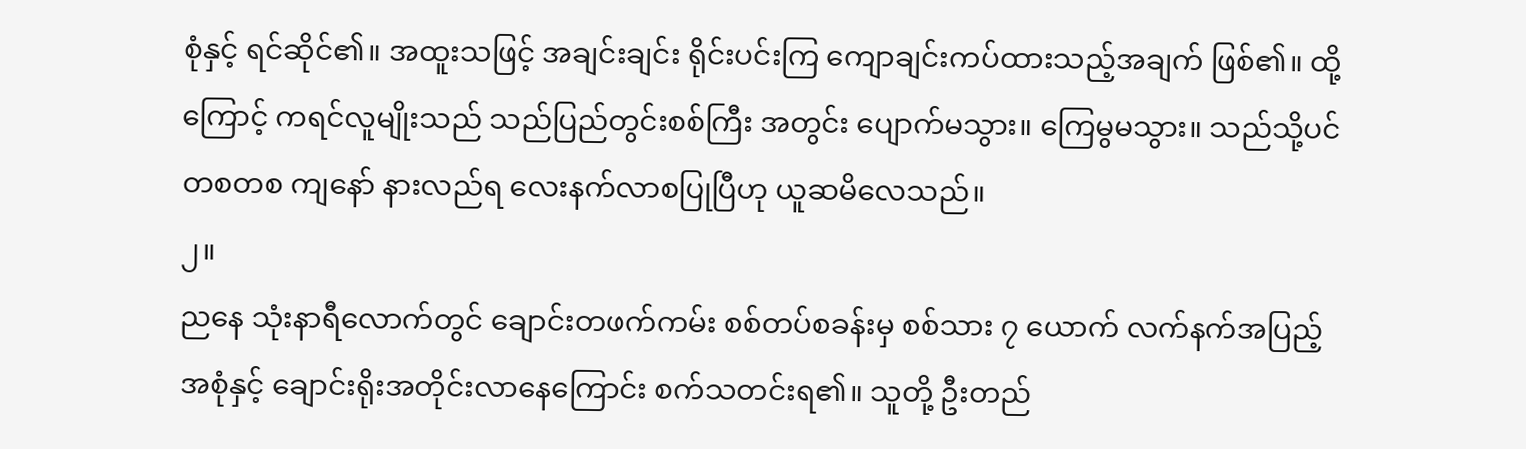စုံနှင့် ရင်ဆိုင်၏။ အထူးသဖြင့် အချင်းချင်း ရိုင်းပင်းကြ ကျောချင်းကပ်ထားသည့်အချက် ဖြစ်၏။ ထို့ကြောင့် ကရင်လူမျိုးသည် သည်ပြည်တွင်းစစ်ကြီး အတွင်း ပျောက်မသွား။ ကြေမွမသွား။ သည်သို့ပင် တစတစ ကျနော် နားလည်ရ လေးနက်လာစပြုပြီဟု ယူဆမိလေသည်။
၂။
ညနေ သုံးနာရီလောက်တွင် ချောင်းတဖက်ကမ်း စစ်တပ်စခန်းမှ စစ်သား ၇ ယောက် လက်နက်အပြည့်အစုံနှင့် ချောင်းရိုးအတိုင်းလာနေကြောင်း စက်သတင်းရ၏။ သူတို့ ဦးတည်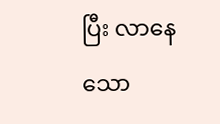ပြီး လာနေသော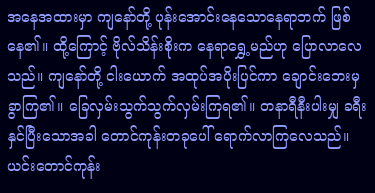အနေအထားမှာ ကျနော်တို့ ပုန်းအောင်းနေသောနေရာဘက် ဖြစ်နေ၏။ ထို့ကြောင့် ဗိုလ်သိန်းစိုးက နေရာရွှေ့မည်ဟု ပြောလာလေသည်။ ကျနော်တို့ ငါးယောက် အထုပ်အပိုးပြင်ကာ ချောင်းဘေးမှ ခွာကြ၏။ ခြေလှမ်းသွက်သွက်လှမ်းကြရ၏။ တနာရီနီးပါးမျှ ခရီးနှင်ပြီးသောအခါ တောင်ကုန်းတခုပေါ် ရောက်လာကြလေသည်။ ယင်းတောင်ကုန်း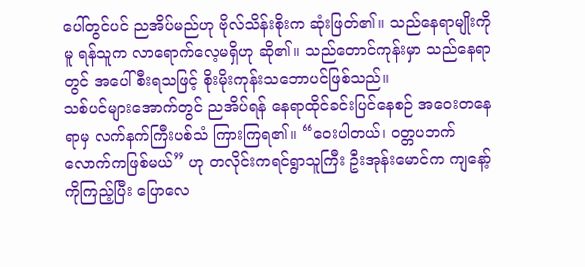ပေါ်တွင်ပင် ညအိပ်မည်ဟု ဗိုလ်သိန်းစိုးက ဆုံးဖြတ်၏။ သည်နေရာမျိုးကိုမူ ရန်သူက လာရောက်လေ့မရှိဟု ဆို၏။ သည်တောင်ကုန်းမှာ သည်နေရာတွင် အပေါ်စီးရသဖြင့် စိုးမိုးကုန်းသဘောပင်ဖြစ်သည်။
သစ်ပင်များအောက်တွင် ညအိပ်ရန် နေရာထိုင်ခင်းပြင်နေစဉ် အဝေးတနေရာမှ လက်နက်ကြီးပစ်သံ ကြားကြရ၏။ “ဝေးပါတယ်၊ ဝတ္တပဘက်လောက်ကဖြစ်မယ်” ဟု တလိုင်းကရင်ရွာသူကြီး ဦးအုန်းမောင်က ကျနော့်ကိုကြည့်ပြီး ပြောလေ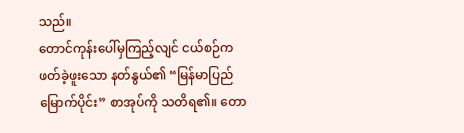သည်။
တောင်ကုန်းပေါ်မှကြည့်လျင် ငယ်စဉ်က ဖတ်ခဲ့ဖူးသော နတ်နွယ်၏ “မြန်မာပြည်မြောက်ပိုင်း” စာအုပ်ကို သတိရ၏။ တော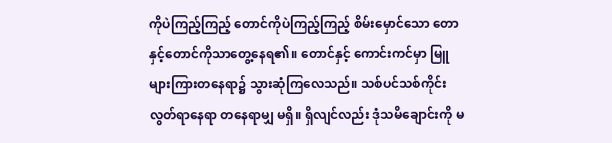ကိုပဲကြည့်ကြည့် တောင်ကိုပဲကြည့်ကြည့် စိမ်းမှောင်သော တောနှင့်တောင်ကိုသာတွေ့နေရ၏။ တောင်နှင့် ကောင်းကင်မှာ မြူများကြားတနေရာ၌ သွားဆုံကြလေသည်။ သစ်ပင်သစ်ကိုင်းလွတ်ရာနေရာ တနေရာမျှ မရှိ။ ရှိလျင်လည်း ဒုံသမိချောင်းကို မ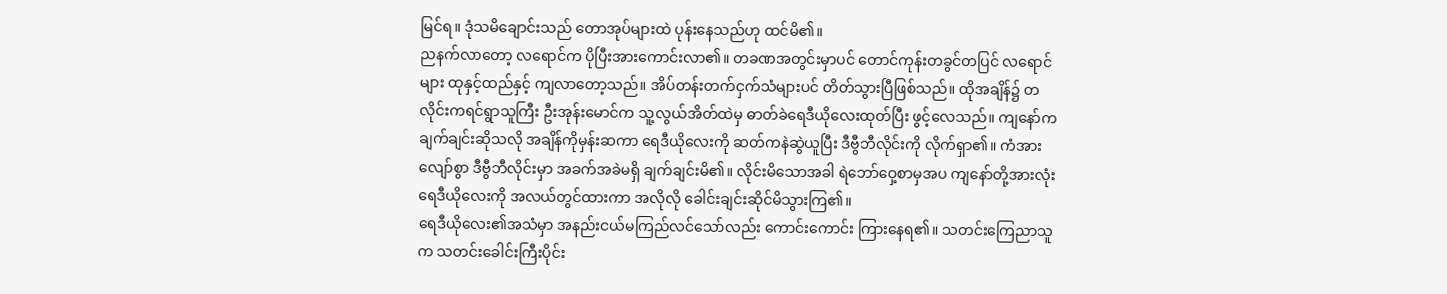မြင်ရ။ ဒုံသမိချောင်းသည် တောအုပ်များထဲ ပုန်းနေသည်ဟု ထင်မိ၏။
ညနက်လာတော့ လရောင်က ပိုပြီးအားကောင်းလာ၏။ တခဏအတွင်းမှာပင် တောင်ကုန်းတခွင်တပြင် လရောင်များ ထုနှင့်ထည်နှင့် ကျလာတော့သည်။ အိပ်တန်းတက်ငှက်သံများပင် တိတ်သွားပြီဖြစ်သည်။ ထိုအချိန်၌ တလိုင်းကရင်ရွာသူကြီး ဦးအုန်းမောင်က သူ့လွယ်အိတ်ထဲမှ ဓာတ်ခဲရေဒီယိုလေးထုတ်ပြီး ဖွင့်လေသည်။ ကျနော်က ချက်ချင်းဆိုသလို အချိန်ကိုမှန်းဆကာ ရေဒီယိုလေးကို ဆတ်ကနဲဆွဲယူပြီး ဒီဗွီဘီလိုင်းကို လိုက်ရှာ၏။ ကံအားလျော်စွာ ဒီဗွီဘီလိုင်းမှာ အခက်အခဲမရှိ ချက်ချင်းမိ၏။ လိုင်းမိသောအခါ ရဲဘော်ဝှေ့စာမှအပ ကျနော်တို့အားလုံး ရေဒီယိုလေးကို အလယ်တွင်ထားကာ အလိုလို ခေါင်းချင်းဆိုင်မိသွားကြ၏။
ရေဒီယိုလေး၏အသံမှာ အနည်းငယ်မကြည်လင်သော်လည်း ကောင်းကောင်း ကြားနေရ၏။ သတင်းကြေညာသူက သတင်းခေါင်းကြီးပိုင်း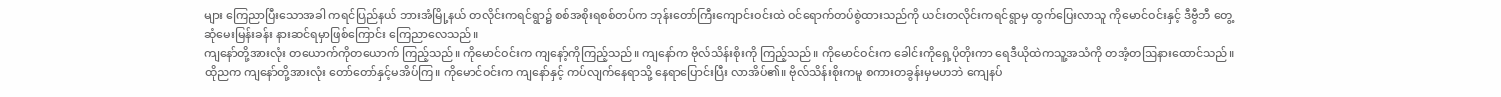များ ကြေညာပြီးသောအခါ ကရင်ပြည်နယ် ဘားအံမြို့နယ် တလိုင်းကရင်ရွာ၌ စစ်အစိုးရစစ်တပ်က ဘုန်းတော်ကြီးကျောင်းဝင်းထဲ ဝင်ရောက်တပ်စွဲထားသည်ကို ယင်းတလိုင်းကရင်ရွာမှ ထွက်ပြေးလာသူ ကိုမောင်ဝင်းနှင့် ဒီဗွီဘီ တွေ့ဆုံမေးမြန်းခန်း နားဆင်ရမှာဖြစ်ကြောင်း ကြေညာလေသည်။
ကျနော်တို့အားလုံး တယောက်ကိုတယောက် ကြည့်သည်။ ကိုမောင်ဝင်းက ကျနော့်ကိုကြည့်သည်။ ကျနော်က ဗိုလ်သိန်းစိုးကို ကြည့်သည်။ ကိုမောင်ဝင်းက ခေါင်းကိုရှေ့ပိုတိုးကာ ရေဒီယိုထဲကသူ့အသံကို တအံ့တဩနားထောင်သည်။
ထိုညက ကျနော်တို့အားလုံး တော်တော်နှင့်မအိပ်ကြ။ ကိုမောင်ဝင်းက ကျနော်နှင့် ကပ်လျက်နေရာသို့ နေရာပြောင်းပြီး လာအိပ်၏။ ဗိုလ်သိန်းစိုးကမူ စကားတခွန်းမှမဟဘဲ ကျေနပ်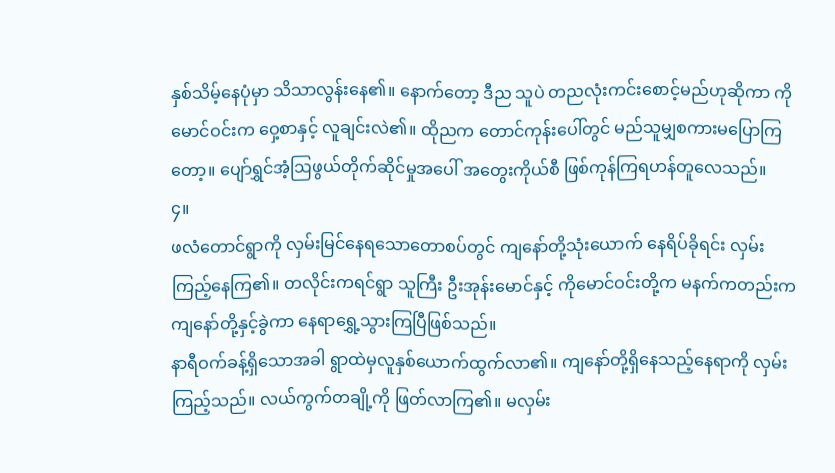နှစ်သိမ့်နေပုံမှာ သိသာလွန်းနေ၏။ နောက်တော့ ဒီည သူပဲ တညလုံးကင်းစောင့်မည်ဟုဆိုကာ ကိုမောင်ဝင်းက ဝှေ့စာနှင့် လူချင်းလဲ၏။ ထိုညက တောင်ကုန်းပေါ်တွင် မည်သူမျှစကားမပြောကြတော့။ ပျော်ရွှင်အံ့ဩဖွယ်တိုက်ဆိုင်မှုအပေါ် အတွေးကိုယ်စီ ဖြစ်ကုန်ကြရဟန်တူလေသည်။
၄။
ဖလံတောင်ရွာကို လှမ်းမြင်နေရသောတောစပ်တွင် ကျနော်တို့သုံးယောက် နေရိပ်ခိုရင်း လှမ်းကြည့်နေကြ၏။ တလိုင်းကရင်ရွာ သူကြီး ဦးအုန်းမောင်နှင့် ကိုမောင်ဝင်းတို့က မနက်ကတည်းက ကျနော်တို့နှင့်ခွဲကာ နေရာရွှေ့သွားကြပြီဖြစ်သည်။
နာရီဝက်ခန့်ရှိသောအခါ ရွာထဲမှလူနှစ်ယောက်ထွက်လာ၏။ ကျနော်တို့ရှိနေသည့်နေရာကို လှမ်း ကြည့်သည်။ လယ်ကွက်တချို့ကို ဖြတ်လာကြ၏။ မလှမ်း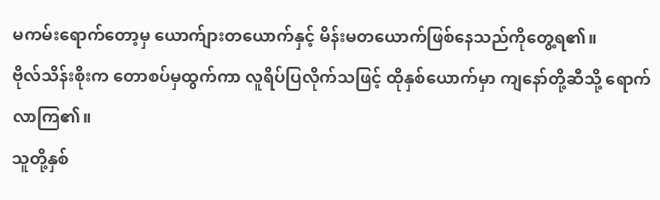မကမ်းရောက်တော့မှ ယောက်ျားတယောက်နှင့် မိန်းမတယောက်ဖြစ်နေသည်ကိုတွေ့ရ၏။
ဗိုလ်သိန်းစိုးက တောစပ်မှထွက်ကာ လူရိပ်ပြလိုက်သဖြင့် ထိုနှစ်ယောက်မှာ ကျနော်တို့ဆီသို့ ရောက်လာကြ၏။
သူတို့နှစ်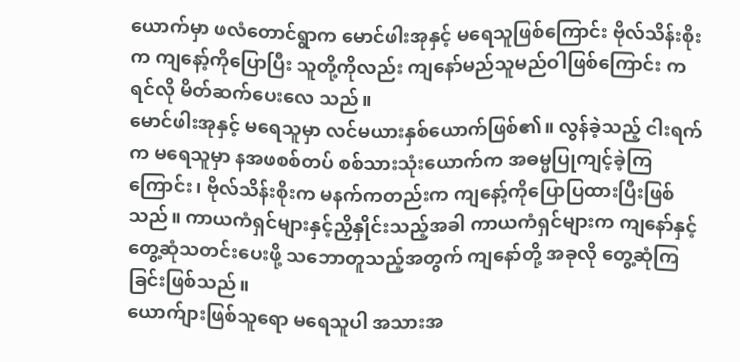ယောက်မှာ ဖလံတောင်ရွာက မောင်ဖါးအုနှင့် မရေသူဖြစ်ကြောင်း ဗိုလ်သိန်းစိုးက ကျနော့်ကိုပြောပြီး သူတို့ကိုလည်း ကျနော်မည်သူမည်ဝါဖြစ်ကြောင်း ကရင်လို မိတ်ဆက်ပေးလေ သည်။
မောင်ဖါးအုနှင့် မရေသူမှာ လင်မယားနှစ်ယောက်ဖြစ်၏။ လွန်ခဲ့သည့် ငါးရက်က မရေသူမှာ နအဖစစ်တပ် စစ်သားသုံးယောက်က အဓမ္မပြုကျင့်ခဲ့ကြကြောင်း၊ ဗိုလ်သိန်းစိုးက မနက်ကတည်းက ကျနော့်ကိုပြောပြထားပြီးဖြစ်သည်။ ကာယကံရှင်များနှင့်ညှိနှိုင်းသည့်အခါ ကာယကံရှင်များက ကျနော်နှင့်တွေ့ဆုံသတင်းပေးဖို့ သဘောတူသည့်အတွက် ကျနော်တို့ အခုလို တွေ့ဆုံကြခြင်းဖြစ်သည်။
ယောက်ျားဖြစ်သူရော မရေသူပါ အသားအ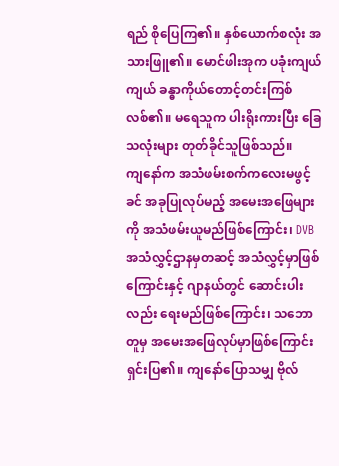ရည် စိုပြေကြ၏။ နှစ်ယောက်စလုံး အသားဖြူ၏။ မောင်ဖါးအုက ပခုံးကျယ်ကျယ် ခန္ဓာကိုယ်တောင့်တင်းကြစ်လစ်၏။ မရေသူက ပါးရိုးကားပြီး ခြေသလုံးများ တုတ်ခိုင်သူဖြစ်သည်။
ကျနော်က အသံဖမ်းစက်ကလေးမဖွင့်ခင် အခုပြုလုပ်မည့် အမေးအဖြေများကို အသံဖမ်းယူမည်ဖြစ်ကြောင်း၊ DVB အသံလွှင့်ဌာနမှတဆင့် အသံလွှင့်မှာဖြစ်ကြောင်းနှင့် ဂျာနယ်တွင် ဆောင်းပါးလည်း ရေးမည်ဖြစ်ကြောင်း၊ သဘောတူမှ အမေးအဖြေလုပ်မှာဖြစ်ကြောင်း ရှင်းပြ၏။ ကျနော်ပြောသမျှ ဗိုလ်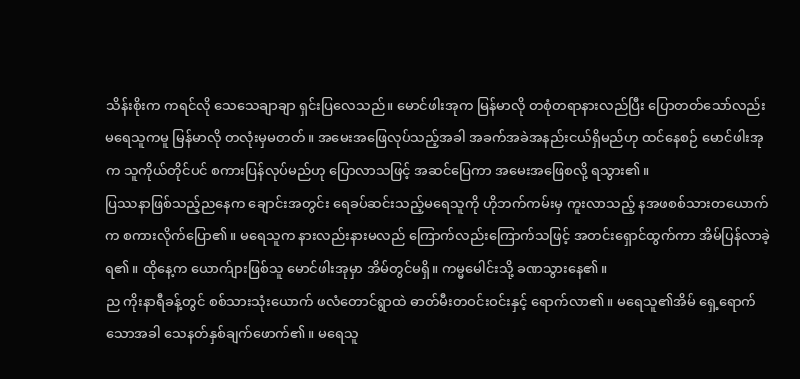သိန်းစိုးက ကရင်လို သေသေချာချာ ရှင်းပြလေသည်။ မောင်ဖါးအုက မြန်မာလို တစုံတရာနားလည်ပြီး ပြောတတ်သော်လည်း မရေသူကမူ မြန်မာလို တလုံးမှမတတ်။ အမေးအဖြေလုပ်သည့်အခါ အခက်အခဲအနည်းငယ်ရှိမည်ဟု ထင်နေစဉ် မောင်ဖါးအုက သူကိုယ်တိုင်ပင် စကားပြန်လုပ်မည်ဟု ပြောလာသဖြင့် အဆင်ပြေကာ အမေးအဖြေစလို့ ရသွား၏။
ပြဿနာဖြစ်သည့်ညနေက ချောင်းအတွင်း ရေခပ်ဆင်းသည့်မရေသူကို ဟိုဘက်ကမ်းမှ ကူးလာသည့် နအဖစစ်သားတယောက်က စကားလိုက်ပြော၏။ မရေသူက နားလည်းနားမလည် ကြောက်လည်းကြောက်သဖြင့် အတင်းရှောင်ထွက်ကာ အိမ်ပြန်လာခဲ့ရ၏။ ထိုနေ့က ယောက်ျားဖြစ်သူ မောင်ဖါးအုမှာ အိမ်တွင်မရှိ။ ကမ္မမေါင်းသို့ ခဏသွားနေ၏။
ည ကိုးနာရီခန့်တွင် စစ်သားသုံးယောက် ဖလံတောင်ရွာထဲ ဓာတ်မီးတဝင်းဝင်းနှင့် ရောက်လာ၏။ မရေသူ၏အိမ် ရှေ့ရောက်သောအခါ သေနတ်နှစ်ချက်ဖောက်၏။ မရေသူ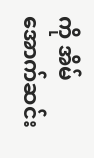ကို အိမ်အောက်ဆင်း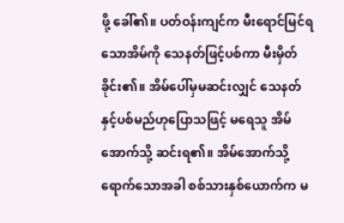ဖို့ ခေါ်၏။ ပတ်ဝန်းကျင်က မီးရောင်မြင်ရသောအိမ်ကို သေနတ်ဖြင့်ပစ်ကာ မီးမှိတ်ခိုင်း၏။ အိမ်ပေါ်မှမဆင်းလျှင် သေနတ်နှင့်ပစ်မည်ဟုပြောသဖြင့် မရေသူ အိမ်အောက်သို့ ဆင်းရ၏။ အိမ်အောက်သို့ရောက်သောအခါ စစ်သားနှစ်ယောက်က မ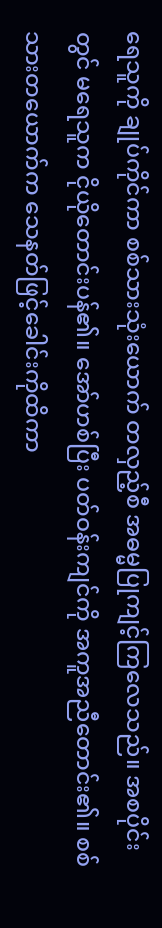ရေသူကို ချုပ်ကိုင်ကာ စစ်သားသုံးယောက် တလှည့်စီ အဓမ္မပြုကျင့်ကြလေသည်။ အစပိုင်းတွင် မရေသူက ငိုယိုတောင်းပန်၏။ အော်ဟစ်ပြီး ပတ်ဝန်းကျင်ကို အကူအညီတောင်း၏။ စစ်သားတယောက်က သေနတ်ဖြင့်ခေါင်းကိုထိကာ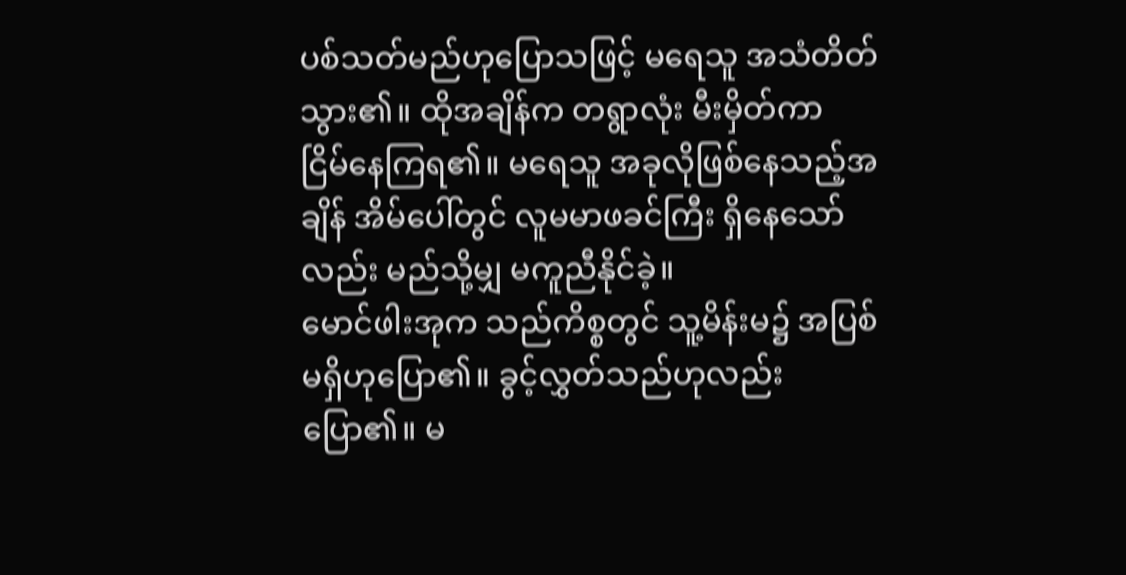ပစ်သတ်မည်ဟုပြောသဖြင့် မရေသူ အသံတိတ်သွား၏။ ထိုအချိန်က တရွာလုံး မီးမှိတ်ကာ ငြိမ်နေကြရ၏။ မရေသူ အခုလိုဖြစ်နေသည့်အချိန် အိမ်ပေါ်တွင် လူမမာဖခင်ကြီး ရှိနေသော်လည်း မည်သို့မျှ မကူညီနိုင်ခဲ့။
မောင်ဖါးအုက သည်ကိစ္စတွင် သူ့မိန်းမ၌ အပြစ်မရှိဟုပြော၏။ ခွင့်လွှတ်သည်ဟုလည်း ပြော၏။ မ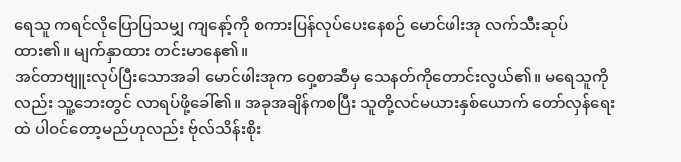ရေသူ ကရင်လိုပြောပြသမျှ ကျနော့်ကို စကားပြန်လုပ်ပေးနေစဉ် မောင်ဖါးအု လက်သီးဆုပ်ထား၏။ မျက်နှာထား တင်းမာနေ၏။
အင်တာဗျူးလုပ်ပြီးသောအခါ မောင်ဖါးအုက ဝှေ့စာဆီမှ သေနတ်ကိုတောင်းလွယ်၏။ မရေသူကိုလည်း သူ့ဘေးတွင် လာရပ်ဖို့ခေါ်၏။ အခုအချိန်ကစပြီး သူတို့လင်မယားနှစ်ယောက် တော်လှန်ရေးထဲ ပါဝင်တော့မည်ဟုလည်း ဗ်ုလ်သိန်းစိုး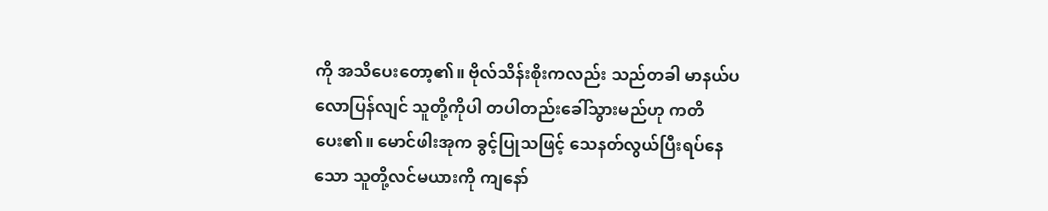ကို အသိပေးတော့၏။ ဗိုလ်သိန်းစိုးကလည်း သည်တခါ မာနယ်ပလောပြန်လျင် သူတို့ကိုပါ တပါတည်းခေါ်သွားမည်ဟု ကတိပေး၏။ မောင်ဖါးအုက ခွင့်ပြုသဖြင့် သေနတ်လွယ်ပြီးရပ်နေသော သူတို့လင်မယားကို ကျနော်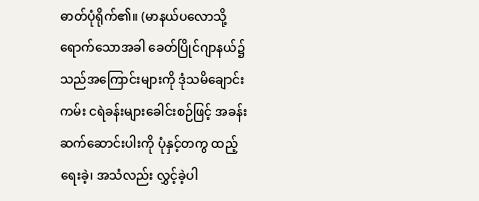ဓာတ်ပုံရိုက်၏။ (မာနယ်ပလောသို့ရောက်သောအခါ ခေတ်ပြိုင်ဂျာနယ်၌ သည်အကြောင်းများကို ဒုံသမိချောင်းကမ်း ငရဲခန်းများခေါင်းစဉ်ဖြင့် အခန်းဆက်ဆောင်းပါးကို ပုံနှင့်တကွ ထည့်ရေးခဲ့၊ အသံလည်း လွှင့်ခဲ့ပါ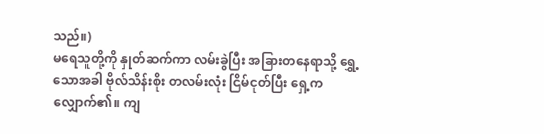သည်။)
မရေသူတို့ကို နှုတ်ဆက်ကာ လမ်းခွဲပြီး အခြားတနေရာသို့ ရွှေ့သောအခါ ဗိုလ်သိန်းစိုး တလမ်းလုံး ငြိမ်ငုတ်ပြီး ရှေ့ကလျှောက်၏။ ကျ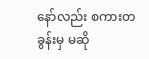နော်လည်း စကားတခွန်းမှ မဆို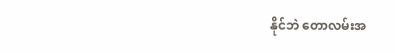နိုင်ဘဲ တောလမ်းအ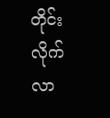တိုင်းလိုက်လာ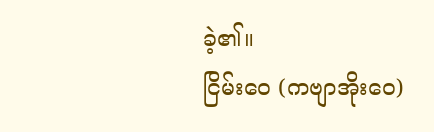ခဲ့၏။
ငြိမ်းဝေ (ကဗျာအိုးဝေ)